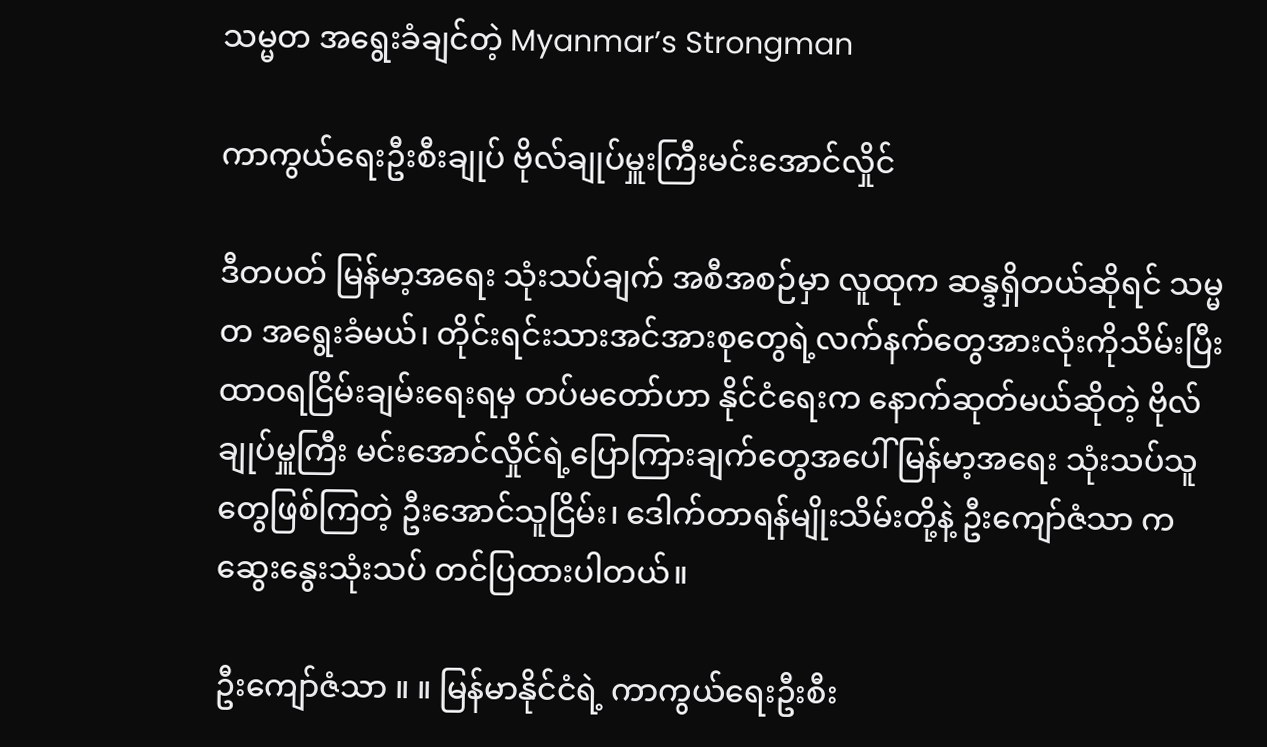သမ္မတ အရွေးခံချင်တဲ့ Myanmar’s Strongman

ကာကွယ်ရေးဦးစီးချုပ် ဗိုလ်ချုပ်မှူးကြီးမင်းအောင်လှိုင်

ဒီတပတ် မြန်မာ့အရေး သုံးသပ်ချက် အစီအစဉ်မှာ လူထုက ဆန္ဒရှိတယ်ဆိုရင် သမ္မတ အရွေးခံမယ်၊ တိုင်းရင်းသားအင်အားစုတွေရဲ့လက်နက်တွေအားလုံးကိုသိမ်းပြီး ထာဝရငြိမ်းချမ်းရေးရမှ တပ်မတော်ဟာ နိုင်ငံရေးက နောက်ဆုတ်မယ်ဆိုတဲ့ ဗိုလ်ချုပ်မှူကြီး မင်းအောင်လှိုင်ရဲ့ပြောကြားချက်တွေအပေါ် မြန်မာ့အရေး သုံးသပ်သူတွေဖြစ်ကြတဲ့ ဦးအောင်သူငြိမ်း၊ ဒေါက်တာရန်မျိုးသိမ်းတို့နဲ့ ဦးကျော်ဇံသာ က ဆွေးနွေးသုံးသပ် တင်ပြထားပါတယ်။

ဦးကျော်ဇံသာ ။ ။ မြန်မာနိုင်ငံရဲ့ ကာကွယ်ရေးဦးစီး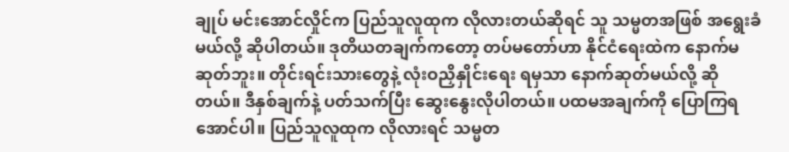ချုပ် မင်းအောင်လှိုင်က ပြည်သူလူထုက လိုလားတယ်ဆိုရင် သူ သမ္မတအဖြစ် အရွေးခံမယ်လို့ ဆိုပါတယ်။ ဒုတိယတချက်ကတော့ တပ်မတော်ဟာ နိုင်ငံရေးထဲက နောက်မဆုတ်ဘူး။ တိုင်းရင်းသားတွေနဲ့ လုံးဝညှိနှိုင်းရေး ရမှသာ နောက်ဆုတ်မယ်လို့ ဆိုတယ်။ ဒီနှစ်ချက်နဲ့ ပတ်သက်ပြီး ဆွေးနွေးလိုပါတယ်။ ပထမအချက်ကို ပြောကြရအောင်ပါ။ ပြည်သူလူထုက လိုလားရင် သမ္မတ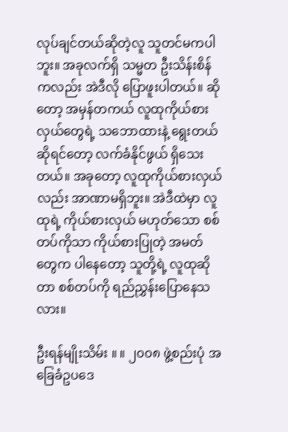လုပ်ချင်တယ်ဆိုတဲ့လူ သူတင်မကပါဘူး။ အခုလက်ရှိ သမ္မတ ဦးသိန်းစိန်ကလည်း အဲဒီလို ပြောဖူးပါတယ်။ ဆိုတော့ အမှန်တကယ် လူထုကိုယ်စားလှယ်တွေရဲ့ သဘောထားနဲ့ ရွေးတယ်ဆိုရင်တော့ လက်ခံနိုင်ဖွယ် ရှိသေးတယ်။ အခုတော့ လူထုကိုယ်စားလှယ်လည်း အာဏာမရှိဘူး။ အဲဒီထဲမှာ လူထုရဲ့ ကိုယ်စားလှယ် မဟုတ်သော စစ်တပ်ကိုသာ ကိုယ်စားပြုတဲ့ အမတ်တွေက ပါနေတော့ သူတို့ရဲ့ လူထုဆိုတာ စစ်တပ်ကို ရည်ညွှန်းပြောနေသလား။

ဦးရန်မျိုးသိမ်း ။ ။ ၂၀၀၈ ဖွဲ့စည်းပုံ အခြေခံဥပဒေ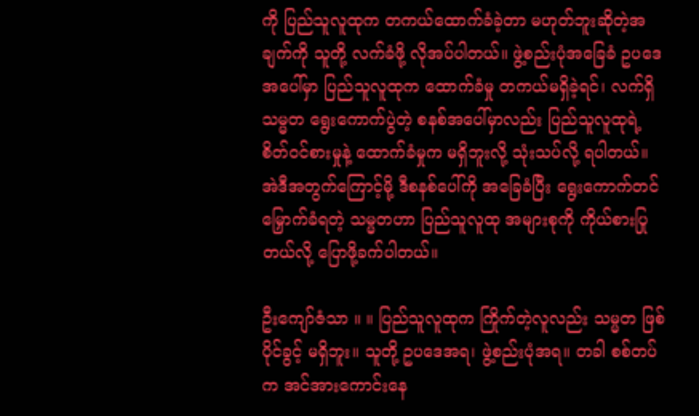ကို ပြည်သူလူထုက တကယ်ထောက်ခံခဲ့တာ မဟုတ်ဘူးဆိုတဲ့အချက်ကို သူတို့ လက်ခံဖို့ လိုအပ်ပါတယ်။ ဖွဲ့စည်းပုံအခြေခံ ဥပဒေအပေါ်မှာ ပြည်သူလူထုက ထောက်ခံမှု တကယ်မရှိခဲ့ရင်၊ လက်ရှိ သမ္မတ ရွေးကောက်ပွဲတဲ့ စနစ်အပေါ်မှာလည်း ပြည်သူလူထုရဲ့ စိတ်ဝင်စားမှုနဲ့ ထောက်ခံမှုက မရှိဘူးလို့ သုံးသပ်လို့ ရပါတယ်။ အဲဒီအတွက်ကြောင့်မို့ ဒီစနစ်ပေါ်ကို အခြေခံပြီး ရွေးကောက်တင်မြှောက်ခံရတဲ့ သမ္မတဟာ ပြည်သူလူထု အများစုကို ကိုယ်စားပြုတယ်လို့ ပြောဖို့ခက်ပါတယ်။

ဦးကျော်ဇံသာ ။ ။ ပြည်သူလူထုက ကြိုက်တဲ့လူလည်း သမ္မတ ဖြစ်ပိုင်ခွင့် မရှိဘူး။ သူတို့ ဥပဒေအရ၊ ဖွဲ့စည်းပုံအရ။ တခါ စစ်တပ်က အင်အားကောင်းနေ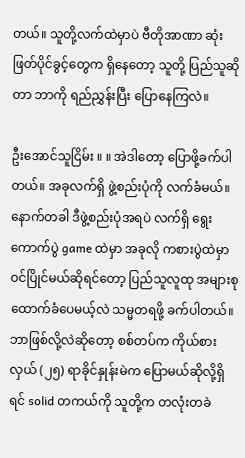တယ်။ သူတို့လက်ထဲမှာပဲ ဗီတိုအာဏာ ဆုံးဖြတ်ပိုင်ခွင့်တွေက ရှိနေတော့ သူတို့ ပြည်သူဆိုတာ ဘာကို ရည်ညွှန်းပြီး ပြောနေကြလဲ။

ဦးအောင်သူငြိမ်း ။ ။ အဲဒါတော့ ပြောဖို့ခက်ပါတယ်။ အခုလက်ရှိ ဖွဲ့စည်းပုံကို လက်ခံမယ်။ နောက်တခါ ဒီဖွဲ့စည်းပုံအရပဲ လက်ရှိ ရွေးကောက်ပွဲ game ထဲမှာ အခုလို ကစားပွဲထဲမှာ ဝင်ပြိုင်မယ်ဆိုရင်တော့ ပြည်သူလူထု အများစု ထောက်ခံပေမယ့်လဲ သမ္မတရဖို့ ခက်ပါတယ်။ ဘာဖြစ်လို့လဲဆိုတော့ စစ်တပ်က ကိုယ်စားလှယ် (၂၅) ရာခိုင်နှုန်းမဲက ပြောမယ်ဆိုလို့ရှိရင် solid တကယ်ကို သူတို့က တလုံးတခဲ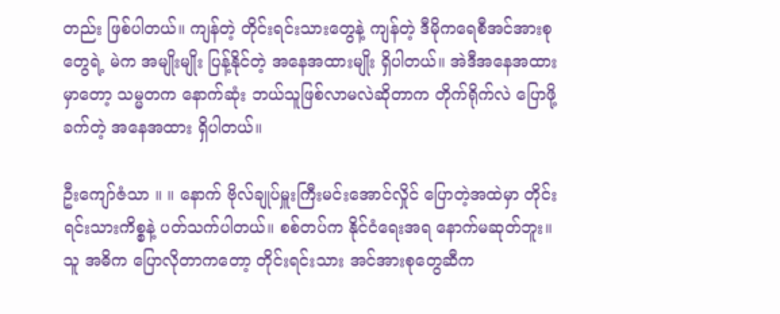တည်း ဖြစ်ပါတယ်။ ကျန်တဲ့ တိုင်းရင်းသားတွေနဲ့ ကျန်တဲ့ ဒီမိုကရေစီအင်အားစုတွေရဲ့ မဲက အမျိုးမျိုး ပြန့်နိုင်တဲ့ အနေအထားမျိုး ရှိပါတယ်။ အဲဒီအနေအထားမှာတော့ သမ္မတက နောက်ဆုံး ဘယ်သူဖြစ်လာမလဲဆိုတာက တိုက်ရိုက်လဲ ပြောဖို့ခက်တဲ့ အနေအထား ရှိပါတယ်။

ဦးကျော်ဇံသာ ။ ။ နောက် ဗိုလ်ချုပ်မှူးကြီးမင်းအောင်လှိုင် ပြောတဲ့အထဲမှာ တိုင်းရင်းသားကိစ္စနဲ့ ပတ်သက်ပါတယ်။ စစ်တပ်က နိုင်ငံရေးအရ နောက်မဆုတ်ဘူး။ သူ အဓိက ပြောလိုတာကတော့ တိုင်းရင်းသား အင်အားစုတွေဆီက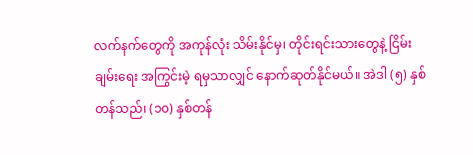လက်နက်တွေကို အကုန်လုံး သိမ်းနိုင်မှ၊ တိုင်းရင်းသားတွေနဲ့ ငြိမ်းချမ်းရေး အကြွင်းမဲ့ ရမှသာလျှင် နောက်ဆုတ်နိုင်မယ်။ အဲဒါ (၅) နှစ်တန်သည်၊ (၁၀) နှစ်တန်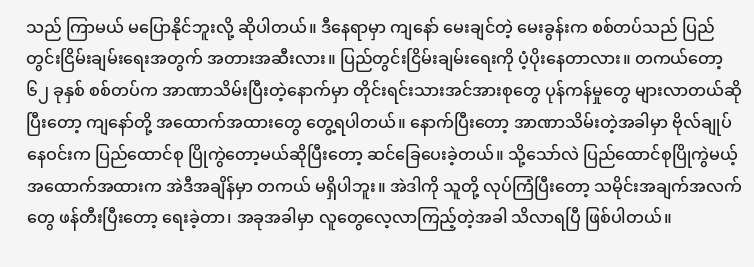သည် ကြာမယ် မပြောနိုင်ဘူးလို့ ဆိုပါတယ်။ ဒီနေရာမှာ ကျနော် မေးချင်တဲ့ မေးခွန်းက စစ်တပ်သည် ပြည်တွင်းငြိမ်းချမ်းရေးအတွက် အတားအဆီးလား။ ပြည်တွင်းငြိမ်းချမ်းရေးကို ပံ့ပိုးနေတာလား။ တကယ်တော့ ၆၂ ခုနှစ် စစ်တပ်က အာဏာသိမ်းပြီးတဲ့နောက်မှာ တိုင်းရင်းသားအင်အားစုတွေ ပုန်ကန်မှုတွေ များလာတယ်ဆိုပြီးတော့ ကျနော်တို့ အထောက်အထားတွေ တွေ့ရပါတယ်။ နောက်ပြီးတော့ အာဏာသိမ်းတဲ့အခါမှာ ဗိုလ်ချုပ်နေဝင်းက ပြည်ထောင်စု ပြိုကွဲတော့မယ်ဆိုပြီးတော့ ဆင်ခြေပေးခဲ့တယ်။ သို့သော်လဲ ပြည်ထောင်စုပြိုကွဲမယ့် အထောက်အထားက အဲဒီအချိန်မှာ တကယ် မရှိပါဘူး။ အဲဒါကို သူတို့ လုပ်ကြံပြီးတော့ သမိုင်းအချက်အလက်တွေ ဖန်တီးပြီးတော့ ရေးခဲ့တာ၊ အခုအခါမှာ လူတွေလေ့လာကြည့်တဲ့အခါ သိလာရပြီ ဖြစ်ပါတယ်။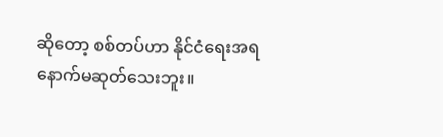ဆိုတော့ စစ်တပ်ဟာ နိုင်ငံရေးအရ နောက်မဆုတ်သေးဘူး။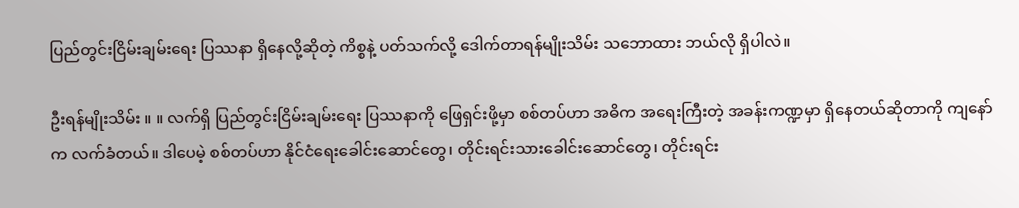ပြည်တွင်းငြိမ်းချမ်းရေး ပြဿနာ ရှိနေလို့ဆိုတဲ့ ကိစ္စနဲ့ ပတ်သက်လို့ ဒေါက်တာရန်မျိုးသိမ်း သဘောထား ဘယ်လို ရှိပါလဲ။

ဦးရန်မျိုးသိမ်း ။ ။ လက်ရှိ ပြည်တွင်းငြိမ်းချမ်းရေး ပြဿနာကို ဖြေရှင်းဖို့မှာ စစ်တပ်ဟာ အဓိက အရေးကြီးတဲ့ အခန်းကဏ္ဍမှာ ရှိနေတယ်ဆိုတာကို ကျနော်က လက်ခံတယ်။ ဒါပေမဲ့ စစ်တပ်ဟာ နိုင်ငံရေးခေါင်းဆောင်တွေ၊ တိုင်းရင်းသားခေါင်းဆောင်တွေ၊ တိုင်းရင်း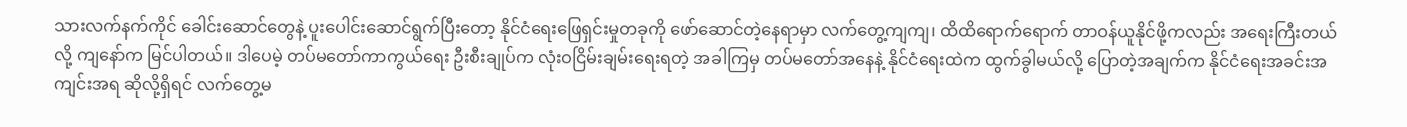သားလက်နက်ကိုင် ခေါင်းဆောင်တွေနဲ့ ပူးပေါင်းဆောင်ရွက်ပြီးတော့ နိုင်ငံရေးဖြေရှင်းမှုတခုကို ဖော်ဆောင်တဲ့နေရာမှာ လက်တွေ့ကျကျ၊ ထိထိရောက်ရောက် တာဝန်ယူနိုင်ဖို့ကလည်း အရေးကြီးတယ်လို့ ကျနော်က မြင်ပါတယ်။ ဒါပေမဲ့ တပ်မတော်ကာကွယ်ရေး ဦးစီးချုပ်က လုံးဝငြိမ်းချမ်းရေးရတဲ့ အခါကြမှ တပ်မတော်အနေနဲ့ နိုင်ငံရေးထဲက ထွက်ခွါမယ်လို့ ပြောတဲ့အချက်က နိုင်ငံရေးအခင်းအကျင်းအရ ဆိုလို့ရှိရင် လက်တွေ့မ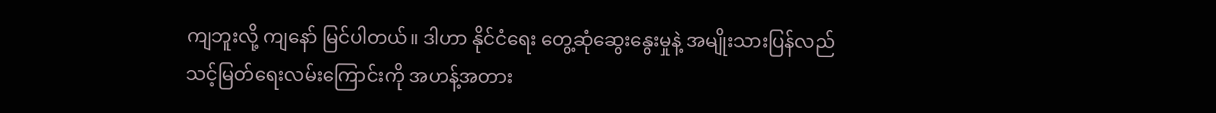ကျဘူးလို့ ကျနော် မြင်ပါတယ်။ ဒါဟာ နိုင်ငံရေး တွေ့ဆုံဆွေးနွေးမှုနဲ့ အမျိုးသားပြန်လည်သင့်မြတ်ရေးလမ်းကြောင်းကို အဟန့်အတား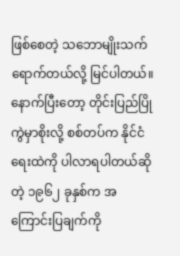ဖြစ်စေတဲ့ သဘောမျိုးသက်ရောက်တယ်လို့ မြင်ပါတယ်။ နောက်ပြီးတော့ တိုင်းပြည်ပြိုကွဲမှာစိုးလို့ စစ်တပ်က နိုင်ငံရေးထဲကို ပါလာရပါတယ်ဆိုတဲ့ ၁၉၆၂ ခုနှစ်က အကြောင်းပြချက်ကို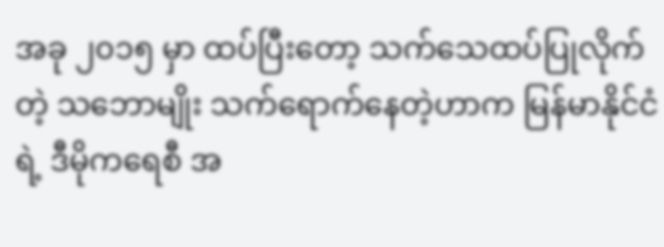အခု ၂၀၁၅ မှာ ထပ်ပြီးတော့ သက်သေထပ်ပြုလိုက်တဲ့ သဘောမျိုး သက်ရောက်နေတဲ့ဟာက မြန်မာနိုင်ငံရဲ့ ဒီမိုကရေစီ အ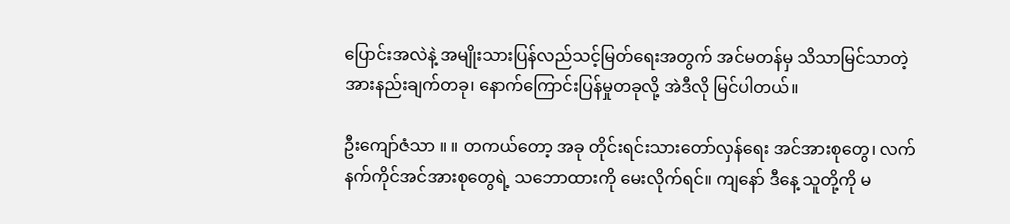ပြောင်းအလဲနဲ့ အမျိုးသားပြန်လည်သင့်မြတ်ရေးအတွက် အင်မတန်မှ သိသာမြင်သာတဲ့ အားနည်းချက်တခု၊ နောက်ကြောင်းပြန်မှုတခုလို့ အဲဒီလို မြင်ပါတယ်။

ဦးကျော်ဇံသာ ။ ။ တကယ်တော့ အခု တိုင်းရင်းသားတော်လှန်ရေး အင်အားစုတွေ၊ လက်နက်ကိုင်အင်အားစုတွေရဲ့ သဘောထားကို မေးလိုက်ရင်။ ကျနော် ဒီနေ့ သူတို့ကို မ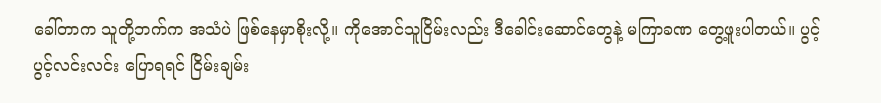ခေါ်တာက သူတို့ဘက်က အသံပဲ ဖြစ်နေမှာစိုးလို့။ ကိုအောင်သူငြိမ်းလည်း ဒီခေါင်းဆောင်တွေနဲ့ မကြာခဏ တွေ့ဖူးပါတယ်။ ပွင့်ပွင့်လင်းလင်း ပြောရရင် ငြိမ်းချမ်း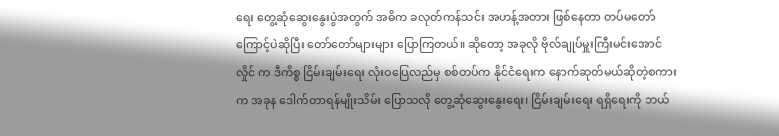ရေး တွေ့ဆုံဆွေးနွေးပွဲအတွက် အဓိက ခလုတ်ကန်သင်း အဟန့်အတား ဖြစ်နေတာ တပ်မတော်ကြောင့်ပဲဆိုပြီး တော်တော်များများ ပြောကြတယ်။ ဆိုတော့ အခုလို ဗိုလ်ချုပ်မှူးကြီးမင်းအောင်လှိုင် က ဒီကိစ္စ ငြိမ်းချမ်းရေး လုံးဝပြေလည်မှ စစ်တပ်က နိုင်ငံရေးက နောက်ဆုတ်မယ်ဆိုတဲ့စကားက အခုန ဒေါက်တာရန်မျိုးသိမ်း ပြောသလို တွေ့ဆုံဆွေးနွေးရေး၊ ငြိမ်းချမ်းရေး ရရှိရေးကို ဘယ်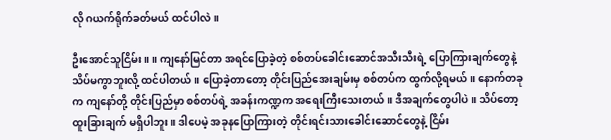လို ဂယက်ရိုက်ခတ်မယ် ထင်ပါလဲ။

ဦးအောင်သူငြိမ်း ။ ။ ကျနော်မြင်တာ အရင်ပြောခဲ့တဲ့ စစ်တပ်ခေါင်းဆောင်အသီးသီးရဲ့ ပြောကြားချက်တွေနဲ့ သိပ်မကွာဘူးလို့ ထင်ပါတယ်။ ပြောခဲ့တာတော့ တိုင်းပြည်အေးချမ်းမှ စစ်တပ်က ထွက်လို့ရမယ်။ နောက်တခုက ကျနော်တို့ တိုင်းပြည်မှာ စစ်တပ်ရဲ့ အခန်းကဏ္ဍက အရေးကြီးသေးတယ်။ ဒီအချက်တွေပါပဲ။ သိပ်တော့ ထူးခြားချက် မရှိပါဘူး။ ဒါပေမဲ့ အခုနပြောကြားတဲ့ တိုင်းရင်းသားခေါင်းဆောင်တွေနဲ့ ငြိမ်း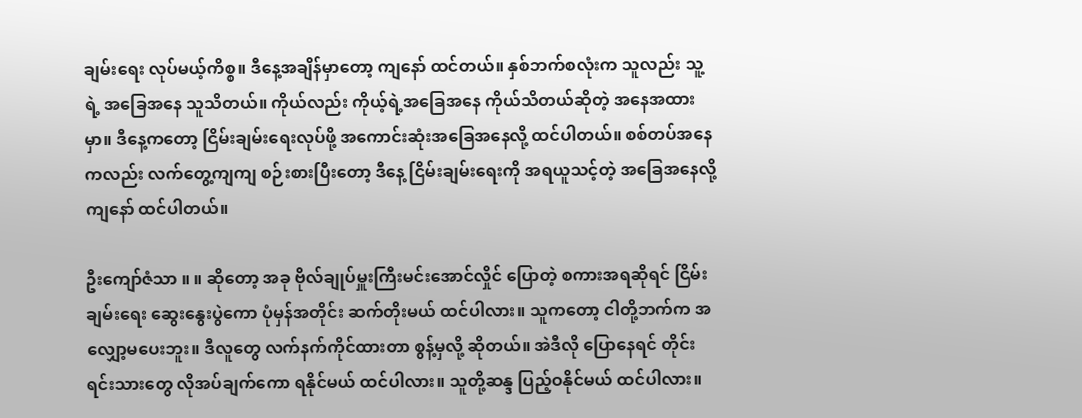ချမ်းရေး လုပ်မယ့်ကိစ္စ။ ဒီနေ့အချိန်မှာတော့ ကျနော် ထင်တယ်။ နှစ်ဘက်စလုံးက သူလည်း သူ့ရဲ့ အခြေအနေ သူသိတယ်။ ကိုယ်လည်း ကိုယ့်ရဲ့အခြေအနေ ကိုယ်သိတယ်ဆိုတဲ့ အနေအထားမှာ။ ဒီနေ့ကတော့ ငြိမ်းချမ်းရေးလုပ်ဖို့ အကောင်းဆုံးအခြေအနေလို့ ထင်ပါတယ်။ စစ်တပ်အနေကလည်း လက်တွေ့ကျကျ စဉ်းစားပြီးတော့ ဒီနေ့ ငြိမ်းချမ်းရေးကို အရယူသင့်တဲ့ အခြေအနေလို့ ကျနော် ထင်ပါတယ်။

ဦးကျော်ဇံသာ ။ ။ ဆိုတော့ အခု ဗိုလ်ချုပ်မှူးကြီးမင်းအောင်လှိုင် ပြောတဲ့ စကားအရဆိုရင် ငြိမ်းချမ်းရေး ဆွေးနွေးပွဲကော ပုံမှန်အတိုင်း ဆက်တိုးမယ် ထင်ပါလား။ သူကတော့ ငါတို့ဘက်က အလျှော့မပေးဘူး။ ဒီလူတွေ လက်နက်ကိုင်ထားတာ စွန့်မှလို့ ဆိုတယ်။ အဲဒီလို ပြောနေရင် တိုင်းရင်းသားတွေ လိုအပ်ချက်ကော ရနိုင်မယ် ထင်ပါလား။ သူတို့ဆန္ဒ ပြည့်ဝနိုင်မယ် ထင်ပါလား။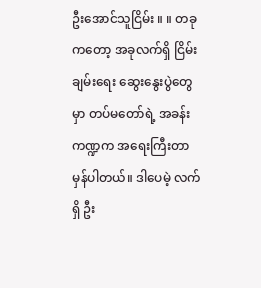ဦးအောင်သူငြိမ်း ။ ။ တခုကတော့ အခုလက်ရှိ ငြိမ်းချမ်းရေး ဆွေးနွေးပွဲတွေမှာ တပ်မတော်ရဲ့ အခန်းကဏ္ဍက အရေးကြီးတာ မှန်ပါတယ်။ ဒါပေမဲ့ လက်ရှိ ဦး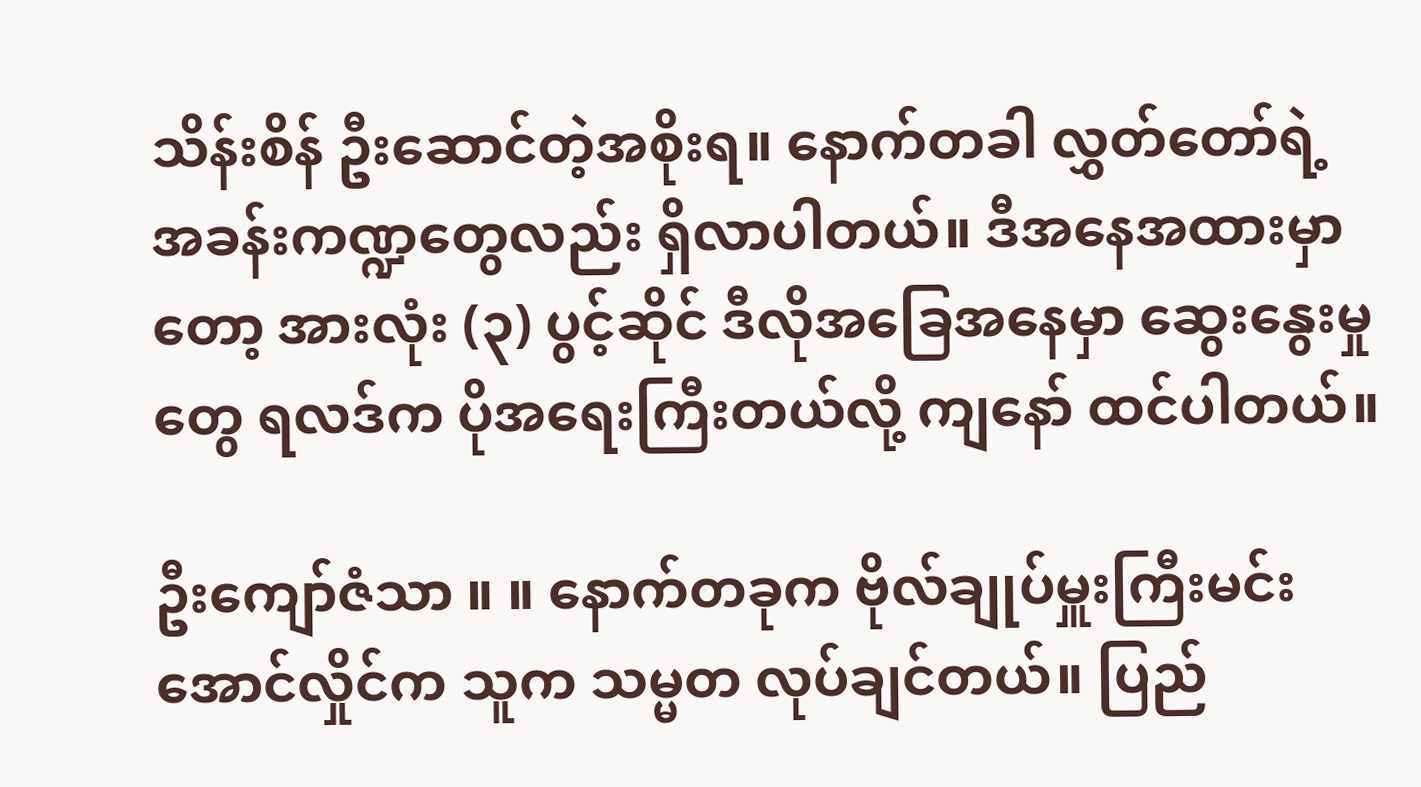သိန်းစိန် ဦးဆောင်တဲ့အစိုးရ။ နောက်တခါ လွှတ်တော်ရဲ့ အခန်းကဏ္ဍတွေလည်း ရှိလာပါတယ်။ ဒီအနေအထားမှာတော့ အားလုံး (၃) ပွင့်ဆိုင် ဒီလိုအခြေအနေမှာ ဆွေးနွေးမှုတွေ ရလဒ်က ပိုအရေးကြီးတယ်လို့ ကျနော် ထင်ပါတယ်။

ဦးကျော်ဇံသာ ။ ။ နောက်တခုက ဗိုလ်ချုပ်မှူးကြီးမင်းအောင်လှိုင်က သူက သမ္မတ လုပ်ချင်တယ်။ ပြည်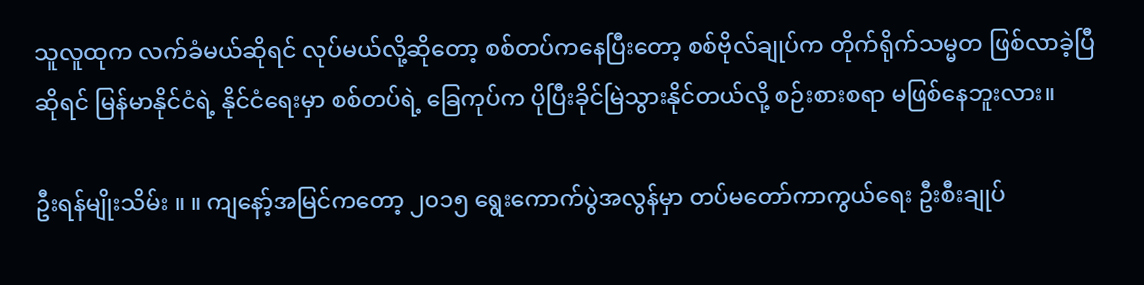သူလူထုက လက်ခံမယ်ဆိုရင် လုပ်မယ်လို့ဆိုတော့ စစ်တပ်ကနေပြီးတော့ စစ်ဗိုလ်ချုပ်က တိုက်ရိုက်သမ္မတ ဖြစ်လာခဲ့ပြီဆိုရင် မြန်မာနိုင်ငံရဲ့ နိုင်ငံရေးမှာ စစ်တပ်ရဲ့ ခြေကုပ်က ပိုပြီးခိုင်မြဲသွားနိုင်တယ်လို့ စဉ်းစားစရာ မဖြစ်နေဘူးလား။

ဦးရန်မျိုးသိမ်း ။ ။ ကျနော့်အမြင်ကတော့ ၂၀၁၅ ရွေးကောက်ပွဲအလွန်မှာ တပ်မတော်ကာကွယ်ရေး ဦးစီးချုပ်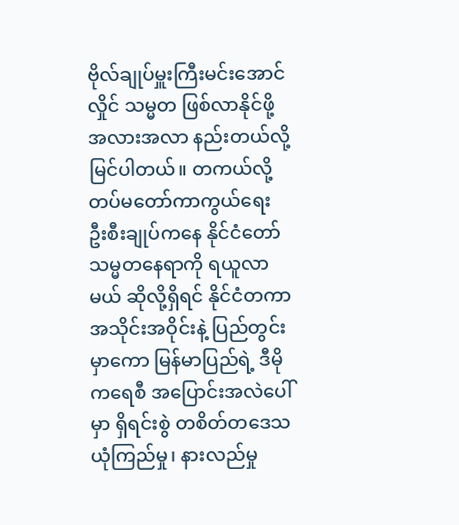ဗိုလ်ချုပ်မှူးကြီးမင်းအောင်လှိုင် သမ္မတ ဖြစ်လာနိုင်ဖို့ အလားအလာ နည်းတယ်လို့ မြင်ပါတယ်။ တကယ်လို့ တပ်မတော်ကာကွယ်ရေး ဦးစီးချုပ်ကနေ နိုင်ငံတော်သမ္မတနေရာကို ရယူလာမယ် ဆိုလို့ရှိရင် နိုင်ငံတကာအသိုင်းအဝိုင်းနဲ့ ပြည်တွင်းမှာကော မြန်မာပြည်ရဲ့ ဒီမိုကရေစီ အပြောင်းအလဲပေါ်မှာ ရှိရင်းစွဲ တစိတ်တဒေသ ယုံကြည်မှု၊ နားလည်မှု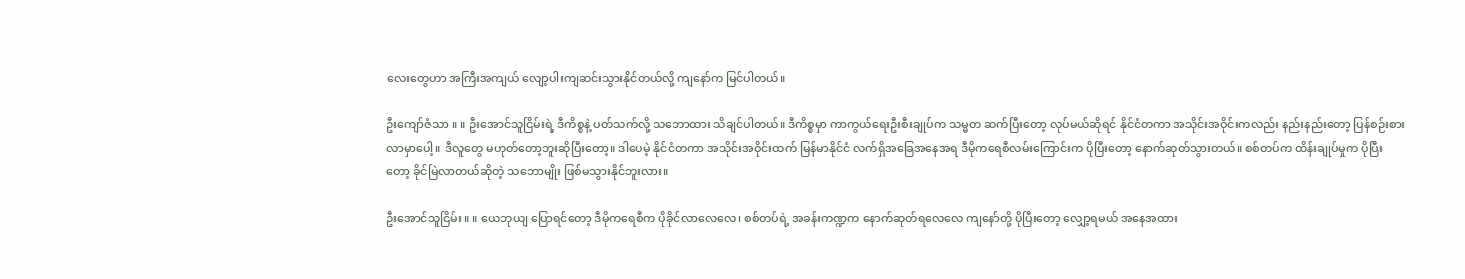လေးတွေဟာ အကြီးအကျယ် လျော့ပါးကျဆင်းသွားနိုင်တယ်လို့ ကျနော်က မြင်ပါတယ်။

ဦးကျော်ဇံသာ ။ ။ ဦးအောင်သူငြိမ်းရဲ့ ဒီကိစ္စနဲ့ ပတ်သက်လို့ သဘောထား သိချင်ပါတယ်။ ဒီကိစ္စမှာ ကာကွယ်ရေးဦးစီးချုပ်က သမ္မတ ဆက်ပြီးတော့ လုပ်မယ်ဆိုရင် နိုင်ငံတကာ အသိုင်းအဝိုင်းကလည်း နည်းနည်းတော့ ပြန်စဉ်းစားလာမှာပေါ့။ ဒီလူတွေ မဟုတ်တော့ဘူးဆိုပြီးတော့။ ဒါပေမဲ့ နိုင်ငံတကာ အသိုင်းအဝိုင်းထက် မြန်မာနိုင်ငံ လက်ရှိအခြေအနေအရ ဒီမိုကရေစီလမ်းကြောင်းက ပိုပြီးတော့ နောက်ဆုတ်သွားတယ်။ စစ်တပ်က ထိန်းချုပ်မှုက ပိုပြီးတော့ ခိုင်မြဲလာတယ်ဆိုတဲ့ သဘောမျိုး ဖြစ်မသွားနိုင်ဘူးလား။

ဦးအောင်သူငြိမ်း ။ ။ ယေဘုယျ ပြောရင်တော့ ဒီမိုကရေစီက ပိုခိုင်လာလေလေ၊ စစ်တပ်ရဲ့ အခန်းကဏ္ဍက နောက်ဆုတ်ရလေလေ ကျနော်တို့ ပိုပြီးတော့ လျှော့ရမယ် အနေအထား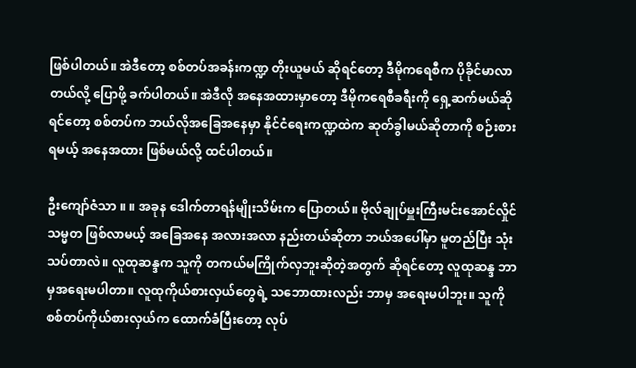ဖြစ်ပါတယ်။ အဲဒီတော့ စစ်တပ်အခန်းကဏ္ဍ တိုးယူမယ် ဆိုရင်တော့ ဒီမိုကရေစီက ပိုခိုင်မာလာတယ်လို့ ပြောဖို့ ခက်ပါတယ်။ အဲဒီလို အနေအထားမှာတော့ ဒီမိုကရေစီခရီးကို ရှေ့ဆက်မယ်ဆိုရင်တော့ စစ်တပ်က ဘယ်လိုအခြေအနေမှာ နိုင်ငံရေးကဏ္ဍထဲက ဆုတ်ခွါမယ်ဆိုတာကို စဉ်းစားရမယ့် အနေအထား ဖြစ်မယ်လို့ ထင်ပါတယ်။

ဦးကျော်ဇံသာ ။ ။ အခုန ဒေါက်တာရန်မျိုးသိမ်းက ပြောတယ်။ ဗိုလ်ချုပ်မှူးကြီးမင်းအောင်လှိုင် သမ္မတ ဖြစ်လာမယ့် အခြေအနေ အလားအလာ နည်းတယ်ဆိုတာ ဘယ်အပေါ်မှာ မူတည်ပြီး သုံးသပ်တာလဲ။ လူထုဆန္ဒက သူကို တကယ်မကြိုက်လှဘူးဆိုတဲ့အတွက် ဆိုရင်တော့ လူထုဆန္ဒ ဘာမှအရေးမပါတာ။ လူထုကိုယ်စားလှယ်တွေရဲ့ သဘောထားလည်း ဘာမှ အရေးမပါဘူး။ သူကို စစ်တပ်ကိုယ်စားလှယ်က ထောက်ခံပြီးတော့ လုပ်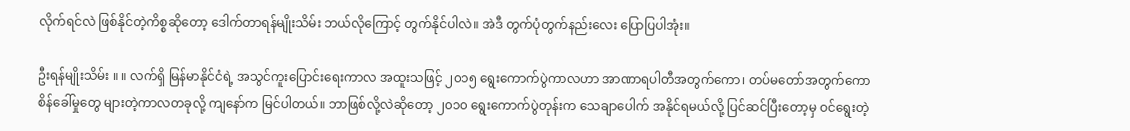လိုက်ရင်လဲ ဖြစ်နိုင်တဲ့ကိစ္စဆိုတော့ ဒေါက်တာရန်မျိုးသိမ်း ဘယ်လိုကြောင့် တွက်နိုင်ပါလဲ။ အဲဒီ တွက်ပုံတွက်နည်းလေး ပြောပြပါအုံး။

ဦးရန်မျိုးသိမ်း ။ ။ လက်ရှိ မြန်မာနိုင်ငံရဲ့ အသွင်ကူးပြောင်းရေးကာလ အထူးသဖြင့် ၂၀၁၅ ရွေးကောက်ပွဲကာလဟာ အာဏာရပါတီအတွက်ကော၊ တပ်မတော်အတွက်ကော စိန်ခေါ်မှုတွေ များတဲ့ကာလတခုလို့ ကျနော်က မြင်ပါတယ်။ ဘာဖြစ်လို့လဲဆိုတော့ ၂၀၁၀ ရွေးကောက်ပွဲတုန်းက သေချာပေါက် အနိုင်ရမယ်လို့ ပြင်ဆင်ပြီးတော့မှ ဝင်ရွေးတဲ့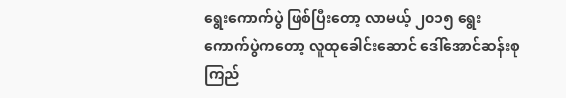ရွေးကောက်ပွဲ ဖြစ်ပြီးတော့ လာမယ့် ၂၀၁၅ ရွေးကောက်ပွဲကတော့ လူထုခေါင်းဆောင် ဒေါ်အောင်ဆန်းစုကြည်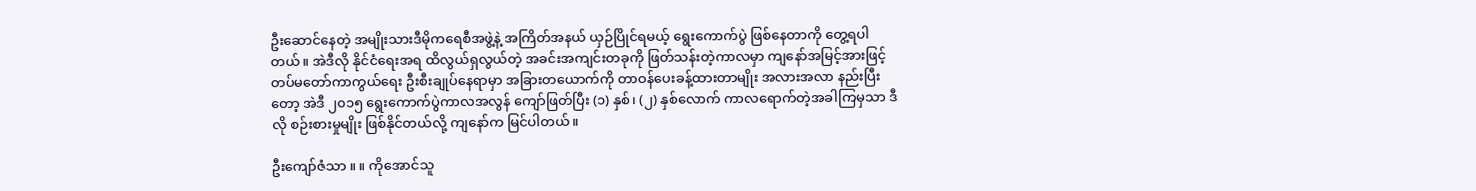ဦးဆောင်နေတဲ့ အမျိုးသားဒီမိုကရေစီအဖွဲ့နဲ့ အကြိတ်အနယ် ယှဉ်ပြိုင်ရမယ့် ရွေးကောက်ပွဲ ဖြစ်နေတာကို တွေ့ရပါတယ်။ အဲဒီလို နိုင်ငံရေးအရ ထိလွယ်ရှလွယ်တဲ့ အခင်းအကျင်းတခုကို ဖြတ်သန်းတဲ့ကာလမှာ ကျနော်အမြင့်အားဖြင့် တပ်မတော်ကာကွယ်ရေး ဦးစီးချုပ်နေရာမှာ အခြားတယောက်ကို တာဝန်ပေးခန့်ထားတာမျိုး အလားအလာ နည်းပြီးတော့ အဲဒီ ၂၀၁၅ ရွေးကောက်ပွဲကာလအလွန် ကျော်ဖြတ်ပြီး (၁) နှစ်၊ (၂) နှစ်လောက် ကာလရောက်တဲ့အခါကြမှသာ ဒီလို စဉ်းစားမှုမျိုး ဖြစ်နိုင်တယ်လို့ ကျနော်က မြင်ပါတယ်။

ဦးကျော်ဇံသာ ။ ။ ကိုအောင်သူ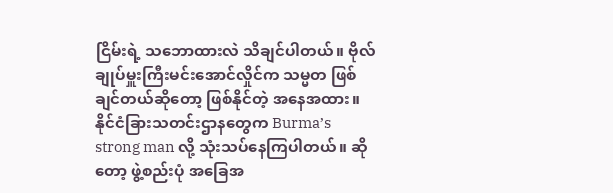ငြိမ်းရဲ့ သဘောထားလဲ သိချင်ပါတယ်။ ဗိုလ်ချုပ်မှူးကြီးမင်းအောင်လှိုင်က သမ္မတ ဖြစ်ချင်တယ်ဆိုတော့ ဖြစ်နိုင်တဲ့ အနေအထား။ နိုင်ငံခြားသတင်းဌာနတွေက Burma’s strong man လို့ သုံးသပ်နေကြပါတယ်။ ဆိုတော့ ဖွဲ့စည်းပုံ အခြေအ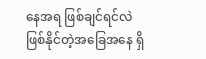နေအရ ဖြစ်ချင်ရင်လဲ ဖြစ်နိုင်တဲ့အခြေအနေ ရှိ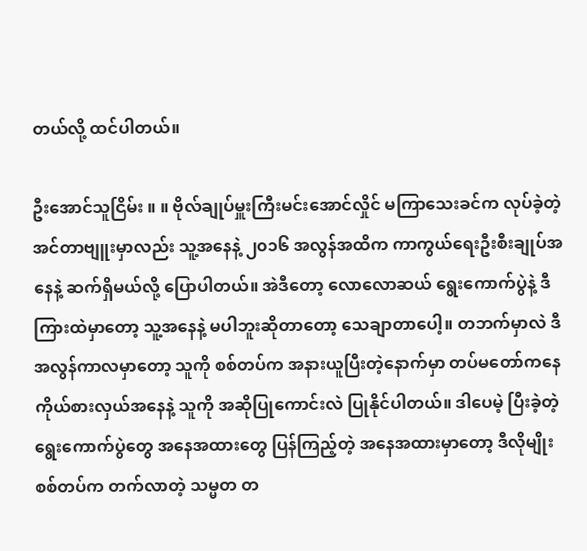တယ်လို့ ထင်ပါတယ်။

ဦးအောင်သူငြိမ်း ။ ။ ဗိုလ်ချုပ်မှူးကြီးမင်းအောင်လှိုင် မကြာသေးခင်က လုပ်ခဲ့တဲ့ အင်တာဗျူးမှာလည်း သူ့အနေနဲ့ ၂၀၁၆ အလွန်အထိက ကာကွယ်ရေးဦးစီးချုပ်အနေနဲ့ ဆက်ရှိမယ်လို့ ပြောပါတယ်။ အဲဒီတော့ လောလောဆယ် ရွေးကောက်ပွဲနဲ့ ဒီကြားထဲမှာတော့ သူ့အနေနဲ့ မပါဘူးဆိုတာတော့ သေချာတာပေါ့။ တဘက်မှာလဲ ဒီအလွန်ကာလမှာတော့ သူကို စစ်တပ်က အနားယူပြီးတဲ့နောက်မှာ တပ်မတော်ကနေ ကိုယ်စားလှယ်အနေနဲ့ သူကို အဆိုပြုကောင်းလဲ ပြုနိုင်ပါတယ်။ ဒါပေမဲ့ ပြီးခဲ့တဲ့ ရွေးကောက်ပွဲတွေ အနေအထားတွေ ပြန်ကြည့်တဲ့ အနေအထားမှာတော့ ဒီလိုမျိုး စစ်တပ်က တက်လာတဲ့ သမ္မတ တ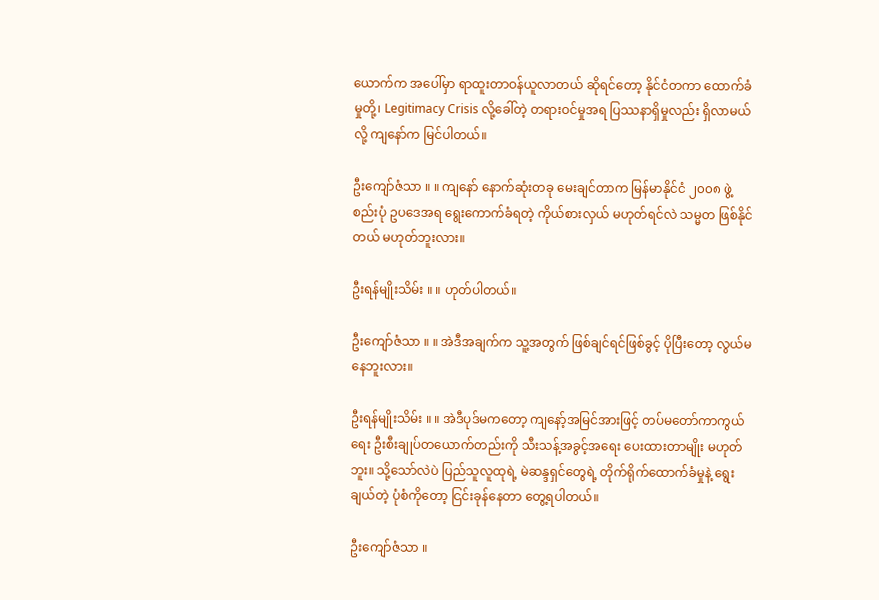ယောက်က အပေါ်မှာ ရာထူးတာဝန်ယူလာတယ် ဆိုရင်တော့ နိုင်ငံတကာ ထောက်ခံမှုတို့၊ Legitimacy Crisis လို့ခေါ်တဲ့ တရားဝင်မှုအရ ပြဿနာရှိမှုလည်း ရှိလာမယ်လို့ ကျနော်က မြင်ပါတယ်။

ဦးကျော်ဇံသာ ။ ။ ကျနော် နောက်ဆုံးတခု မေးချင်တာက မြန်မာနိုင်ငံ ၂၀၀၈ ဖွဲ့စည်းပုံ ဥပဒေအရ ရွေးကောက်ခံရတဲ့ ကိုယ်စားလှယ် မဟုတ်ရင်လဲ သမ္မတ ဖြစ်နိုင်တယ် မဟုတ်ဘူးလား။

ဦးရန်မျိုးသိမ်း ။ ။ ဟုတ်ပါတယ်။

ဦးကျော်ဇံသာ ။ ။ အဲဒီအချက်က သူ့အတွက် ဖြစ်ချင်ရင်ဖြစ်ခွင့် ပိုပြီးတော့ လွယ်မနေဘူးလား။

ဦးရန်မျိုးသိမ်း ။ ။ အဲဒီပုဒ်မကတော့ ကျနော့်အမြင်အားဖြင့် တပ်မတော်ကာကွယ်ရေး ဦးစီးချုပ်တယောက်တည်းကို သီးသန့်အခွင့်အရေး ပေးထားတာမျိုး မဟုတ်ဘူး။ သို့သော်လဲပဲ ပြည်သူလူထုရဲ့ မဲဆန္ဒရှင်တွေရဲ့ တိုက်ရိုက်ထောက်ခံမှုနဲ့ ရွေးချယ်တဲ့ ပုံစံကိုတော့ ငြင်းခုန်နေတာ တွေ့ရပါတယ်။

ဦးကျော်ဇံသာ ။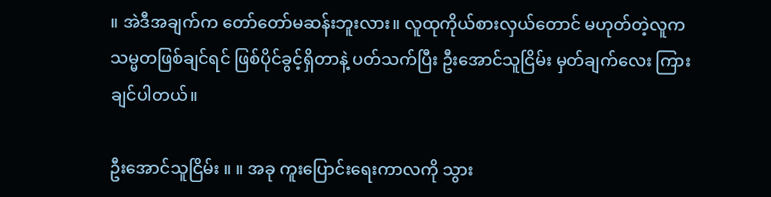။ အဲဒီအချက်က တော်တော်မဆန်းဘူးလား။ လူထုကိုယ်စားလှယ်တောင် မဟုတ်တဲ့လူက သမ္မတဖြစ်ချင်ရင် ဖြစ်ပိုင်ခွင့်ရှိတာနဲ့ ပတ်သက်ပြီး ဦးအောင်သူငြိမ်း မှတ်ချက်လေး ကြားချင်ပါတယ်။

ဦးအောင်သူငြိမ်း ။ ။ အခု ကူးပြောင်းရေးကာလကို သွား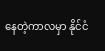နေတဲ့ကာလမှာ နိုင်ငံ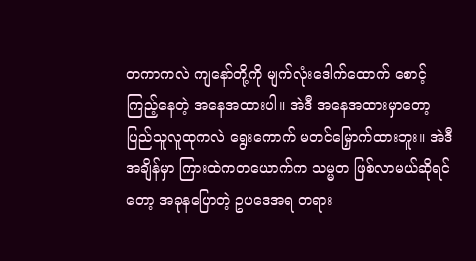တကာကလဲ ကျနော်တို့ကို မျက်လုံးဒေါက်ထောက် စောင့်ကြည့်နေတဲ့ အနေအထားပါ။ အဲဒီ အနေအထားမှာတော့ ပြည်သူလူထုကလဲ ရွေးကောက် မတင်မြှောက်ထားဘူး။ အဲဒီအချိန်မှာ ကြားထဲကတယောက်က သမ္မတ ဖြစ်လာမယ်ဆိုရင်တော့ အခုနပြောတဲ့ ဥပဒေအရ တရား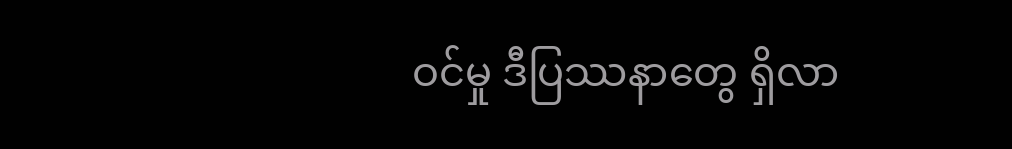ဝင်မှု ဒီပြဿနာတွေ ရှိလာ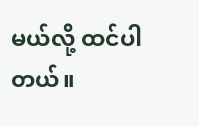မယ်လို့ ထင်ပါတယ်။